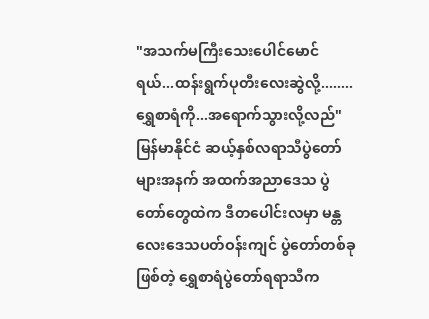"အသက်မကြီးသေးပေါင်မောင်ရယ်...ထန်းရွက်ပုတီးလေးဆွဲလို့........ရွှေစာရံကို...အရောက်သွားလို့လည်"
မြန်မာနိုင်ငံ ဆယ့်နှစ်လရာသီပွဲတော်များအနက် အထက်အညာဒေသ ပွဲတော်တွေထဲက ဒီတပေါင်းလမှာ မန္တလေးဒေသပတ်ဝန်းကျင် ပွဲတော်တစ်ခုဖြစ်တဲ့ ရွှေစာရံပွဲတော်ရရာသီက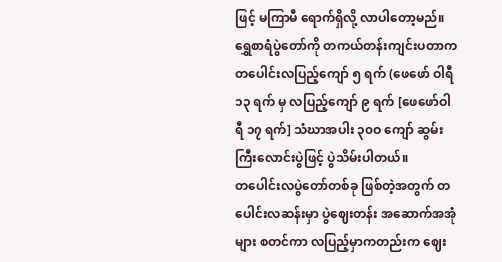ဖြင့် မကြာမီ ရောက်ရှိလို့ လာပါတော့မည်။ ရွှေစာရံပွဲတော်ကို တကယ်တန်းကျင်းပတာက တပေါင်းလပြည့်ကျော် ၅ ရက် (ဖေဖော် ဝါရီ ၁၃ ရက် မှ လပြည့်ကျော် ၉ ရက် [ဖေဖော်ဝါရီ ၁၇ ရက်] သံဃာအပါး ၃၀ဝ ကျော် ဆွမ်းကြီးလောင်းပွဲဖြင့် ပွဲသိမ်းပါတယ်။
တပေါင်းလပွဲတော်တစ်ခု ဖြစ်တဲ့အတွက် တပေါင်းလဆန်းမှာ ပွဲဈေးတန်း အဆောက်အအုံများ စတင်ကာ လပြည့်မှာကတည်းက ဈေး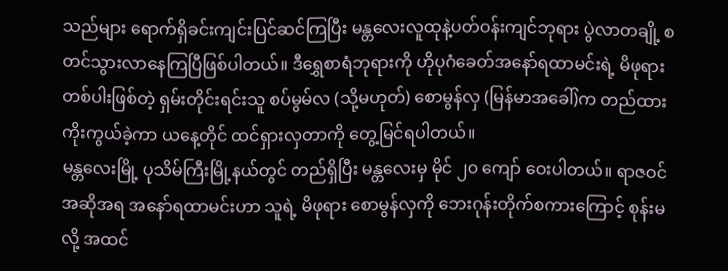သည်များ ရောက်ရှိခင်းကျင်းပြင်ဆင်ကြပြီး မန္တလေးလူထုနဲ့ပတ်ဝန်းကျင်ဘုရား ပွဲလာတချို့ စတင်သွားလာနေကြပြီဖြစ်ပါတယ်။ ဒီရွှေစာရံဘုရားကို ဟိုပုဂံခေတ်အနော်ရထာမင်းရဲ့ မိဖုရား တစ်ပါးဖြစ်တဲ့ ရှမ်းတိုင်းရင်းသူ စပ်မွမ်လ (သို့မဟုတ်) စောမွန်လှ (မြန်မာအခေါ်)က တည်ထားကိုးကွယ်ခဲ့ကာ ယနေ့တိုင် ထင်ရှားလှတာကို တွေ့မြင်ရပါတယ်။
မန္တလေးမြို့ ပုသိမ်ကြီးမြို့နယ်တွင် တည်ရှိပြီး မန္တလေးမှ မိုင် ၂၀ ကျော် ဝေးပါတယ်။ ရာဇဝင်အဆိုအရ အနော်ရထာမင်းဟာ သူရဲ့ မိဖုရား စောမွန်လှကို ဘေးဂုန်းတိုက်စကားကြောင့် စုန်းမလို့ အထင်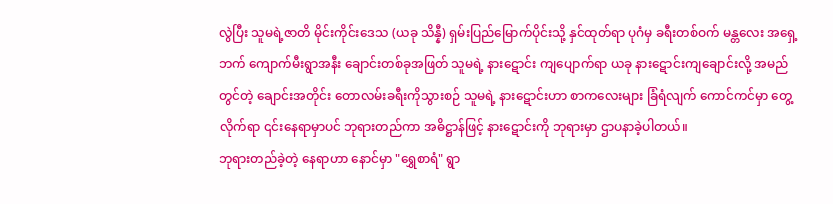လွဲပြီး သူမရဲ့ဇာတိ မိုင်းကိုင်းဒေသ (ယခု သိန္နီ) ရှမ်းပြည်မြောက်ပိုင်းသို့ နှင်ထုတ်ရာ ပုဂံမှ ခရီးတစ်ဝက် မန္တလေး အရှေ့ဘက် ကျောက်မီးရွာအနီး ချောင်းတစ်ခုအဖြတ် သူမရဲ့ နားဋောင်း ကျပျောက်ရာ ယခု နားဋောင်းကျချောင်းလို့ အမည်တွင်တဲ့ ချောင်းအတိုင်း တောလမ်းခရီးကိုသွားစဉ် သူမရဲ့ နားဋောင်းဟာ စာကလေးများ ခြံရံလျက် ကောင်ကင်မှာ တွေ့လိုက်ရာ ၎င်းနေရာမှာပင် ဘုရားတည်ကာ အဓိဋ္ဌာန်ဖြင့် နားဋောင်းကို ဘုရားမှာ ဌာပနာခဲ့ပါတယ်။
ဘုရားတည်ခဲ့တဲ့ နေရာဟာ နောင်မှာ "ရွှေစာရံ" ရွာ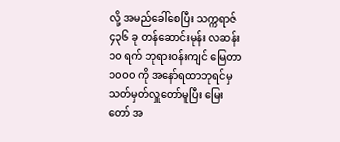လို့ အမည်ခေါ်စေပြီး သက္ကရာဇ် ၄၃၆ ခု တန်ဆောင်းမုန်း လဆန်း ၁၀ ရက် ဘုရားဝန်းကျင် မြေတာ ၁၀ဝ၀ ကို အနော်ရထာဘုရင်မှ သတ်မှတ်လှူတော်မူပြီး မြေးတော် အ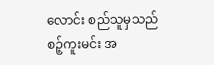လောင်း စည်သူမှသည် စဉ့်ကူးမင်း အ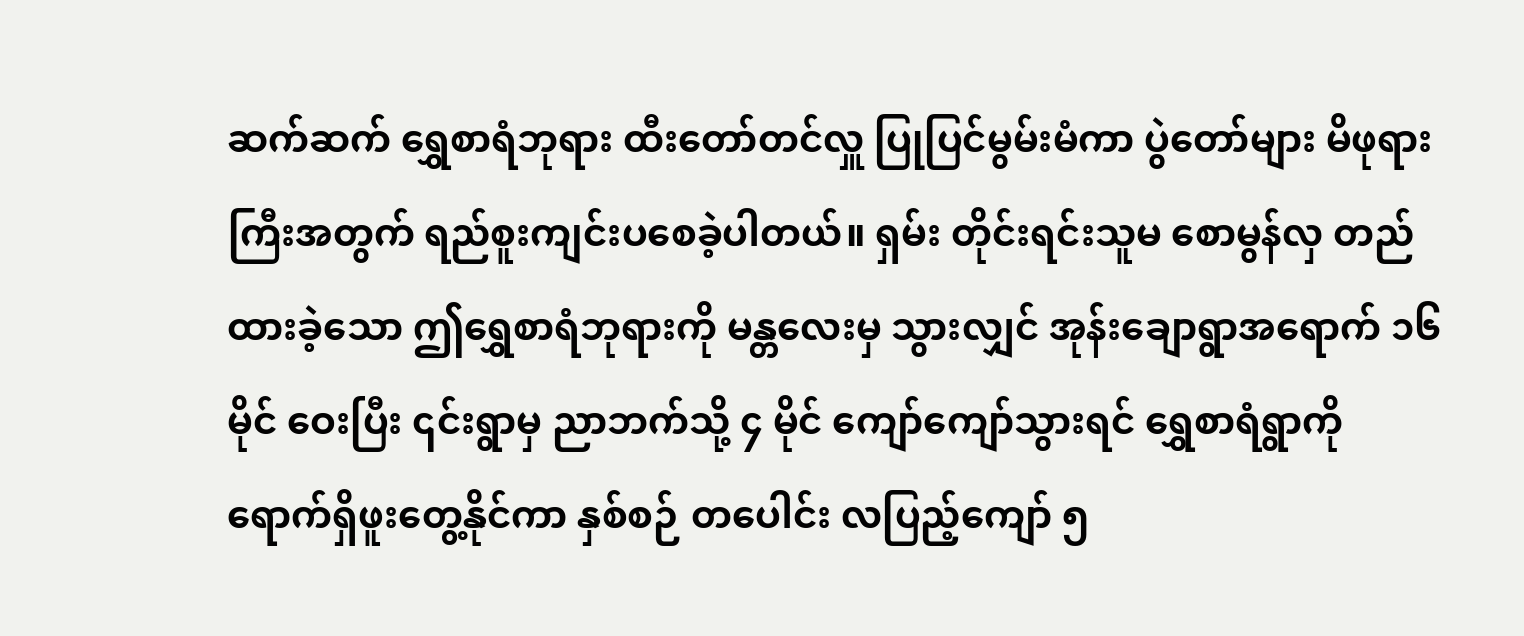ဆက်ဆက် ရွှေစာရံဘုရား ထီးတော်တင်လှူ ပြုပြင်မွမ်းမံကာ ပွဲတော်များ မိဖုရားကြီးအတွက် ရည်စူးကျင်းပစေခဲ့ပါတယ်။ ရှမ်း တိုင်းရင်းသူမ စောမွန်လှ တည်ထားခဲ့သော ဤရွှေစာရံဘုရားကို မန္တလေးမှ သွားလျှင် အုန်းချောရွာအရောက် ၁၆ မိုင် ဝေးပြီး ၎င်းရွာမှ ညာဘက်သို့ ၄ မိုင် ကျော်ကျော်သွားရင် ရွှေစာရံရွာကို ရောက်ရှိဖူးတွေ့နိုင်ကာ နှစ်စဉ် တပေါင်း လပြည့်ကျော် ၅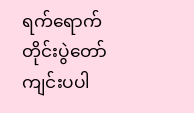ရက်ရောက်တိုင်းပွဲတော် ကျင်းပပါ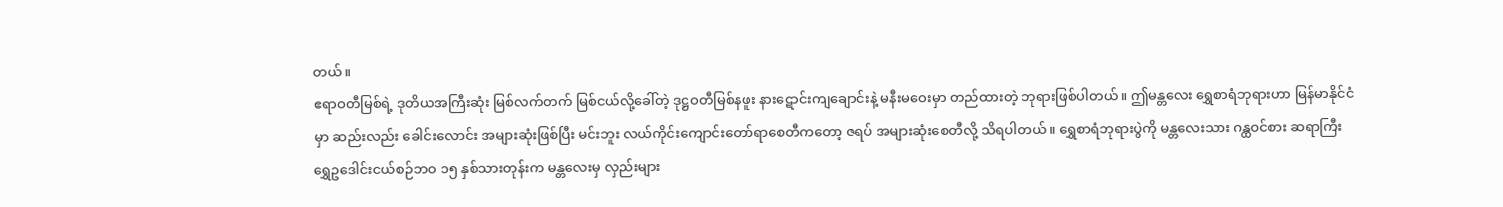တယ်။
ဧရာဝတီမြစ်ရဲ့ ဒုတိယအကြီးဆုံး မြစ်လက်တက် မြစ်ငယ်လို့ခေါ်တဲ့ ဒုဋ္ဌဝတီမြစ်နဖူး နားဋောင်းကျချောင်းနဲ့ မနီးမဝေးမှာ တည်ထားတဲ့ ဘုရားဖြစ်ပါတယ်။ ဤမန္တလေး ရွှေစာရံဘုရားဟာ မြန်မာနိုင်ငံမှာ ဆည်းလည်း ခေါင်းလောင်း အများဆုံးဖြစ်ပြီး မင်းဘူး လယ်ကိုင်းကျောင်းတော်ရာစေတီကတော့ ဇရပ် အများဆုံးစေတီလို့ သိရပါတယ်။ ရွှေစာရံဘုရားပွဲကို မန္တလေးသား ဂန္ထဝင်စား ဆရာကြီး ရွှေဥဒေါင်းငယ်စဉ်ဘဝ ၁၅ နှစ်သားတုန်းက မန္တလေးမှ လှည်းများ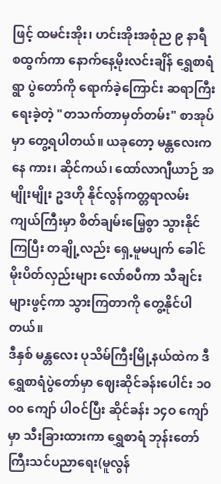ဖြင့် ထမင်းအိုး၊ ဟင်းအိုးအစုံည ၉ နာရီ စထွက်ကာ နောက်နေ့မိုးလင်းချိန် ရွှေစာရံရွာ ပွဲတော်ကို ရောက်ခဲ့ကြောင်း ဆရာကြီးရေးခဲ့တဲ့ "တသက်တာမှတ်တမ်း" စာအုပ်မှာ တွေ့ရပါတယ်။ ယခုတော့ မန္တလေးကနေ ကား၊ ဆိုင်ကယ်၊ ထော်လာဂျီယာဉ် အမျိုးမျိုး ဥဒဟို နိုင်လွန်ကတ္တရာလမ်း ကျယ်ကြီးမှာ စိတ်ချမ်းမြေ့စွာ သွားနိုင်ကြပြီး တချို့လည်း ရှေ့မူမပျက် ခေါင်မိုးပိတ်လှည်းများ လော်စပီကာ သီချင်းများဖွင့်ကာ သွားကြတာကို တွေ့နိုင်ပါတယ်။
ဒီနှစ် မန္တလေး ပုသိမ်ကြီးမြို့နယ်ထဲက ဒီရွှေစာရံပွဲတော်မှာ ဈေးဆိုင်ခန်းပေါင်း ၁၀ဝ၀ ကျော် ပါဝင်ပြီး ဆိုင်ခန်း ၁၄ဝ ကျော်မှာ သီးခြားထားကာ ရွှေစာရံ ဘုန်းတော်ကြီးသင်ပညာရေး(မူလွန်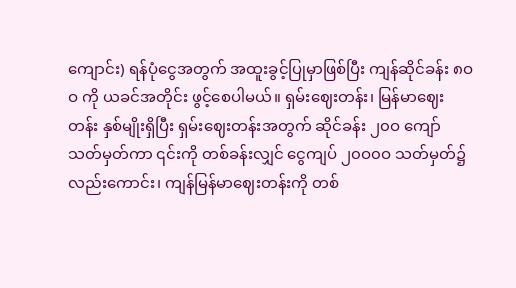ကျောင်း) ရန်ပုံငွေအတွက် အထူးခွင့်ပြုမှာဖြစ်ပြီး ကျန်ဆိုင်ခန်း ၈ဝဝ ကို ယခင်အတိုင်း ဖွင့်စေပါမယ်။ ရှမ်းဈေးတန်း၊ မြန်မာဈေးတန်း နှစ်မျိုးရှိပြီး ရှမ်းဈေးတန်းအတွက် ဆိုင်ခန်း ၂၀ဝ ကျော် သတ်မှတ်ကာ ၎င်းကို တစ်ခန်းလျှင် ငွေကျပ် ၂၀ဝ၀ဝ သတ်မှတ်၌လည်းကောင်း၊ ကျန်မြန်မာဈေးတန်းကို တစ်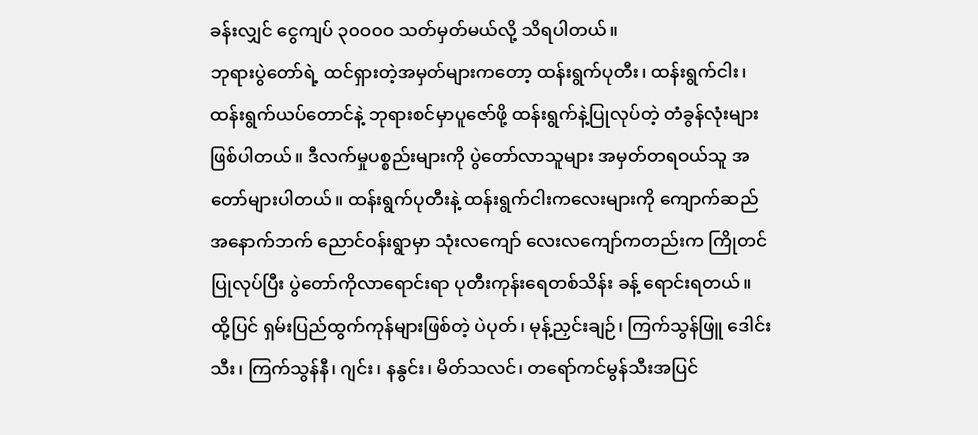ခန်းလျှင် ငွေကျပ် ၃၀ဝ၀ဝ သတ်မှတ်မယ်လို့ သိရပါတယ်။
ဘုရားပွဲတော်ရဲ့ ထင်ရှားတဲ့အမှတ်များကတော့ ထန်းရွက်ပုတီး၊ ထန်းရွက်ငါး၊ ထန်းရွက်ယပ်တောင်နဲ့ ဘုရားစင်မှာပူဇော်ဖို့ ထန်းရွက်နဲ့ပြုလုပ်တဲ့ တံခွန်လုံးများ ဖြစ်ပါတယ်။ ဒီလက်မှုပစ္စည်းများကို ပွဲတော်လာသူများ အမှတ်တရဝယ်သူ အတော်များပါတယ်။ ထန်းရွက်ပုတီးနဲ့ ထန်းရွက်ငါးကလေးများကို ကျောက်ဆည်အနောက်ဘက် ညောင်ဝန်းရွာမှာ သုံးလကျော် လေးလကျော်ကတည်းက ကြိုတင်ပြုလုပ်ပြီး ပွဲတော်ကိုလာရောင်းရာ ပုတီးကုန်းရေတစ်သိန်း ခန့် ရောင်းရတယ်။
ထို့ပြင် ရှမ်းပြည်ထွက်ကုန်များဖြစ်တဲ့ ပဲပုတ်၊ မုန့်ညှင်းချဉ်၊ ကြက်သွန်ဖြူ ဒေါင်းသီး၊ ကြက်သွန်နီ၊ ဂျင်း၊ နနွင်း၊ မိတ်သလင်၊ တရော်ကင်မွန်သီးအပြင်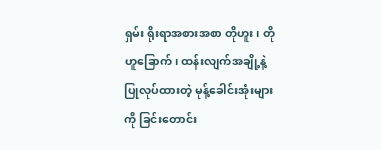ရှမ်း ရိုးရာအစားအစာ တိုဟူး၊ တိုဟူခြောက်၊ ထန်းလျက်အချို့နဲ့ ပြုလုပ်ထားတဲ့ မုန့်ခေါင်းအုံးများကို ခြင်းတောင်း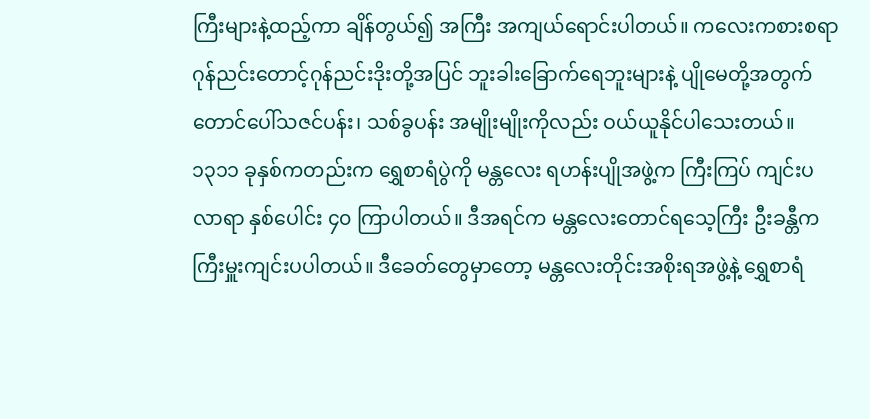ကြီးများနဲ့ထည့်ကာ ချိန်တွယ်၍ အကြီး အကျယ်ရောင်းပါတယ်။ ကလေးကစားစရာဂုန်ညင်းတောင့်ဂုန်ညင်းဒိုးတို့အပြင် ဘူးခါးခြောက်ရေဘူးများနဲ့ ပျိုမေတို့အတွက် တောင်ပေါ်သဇင်ပန်း၊ သစ်ခွပန်း အမျိုးမျိုးကိုလည်း ဝယ်ယူနိုင်ပါသေးတယ်။
၁၃၁၁ ခုနှစ်ကတည်းက ရွှေစာရံပွဲကို မန္တလေး ရဟန်းပျိုအဖွဲ့က ကြီးကြပ် ကျင်းပလာရာ နှစ်ပေါင်း ၄၀ ကြာပါတယ်။ ဒီအရင်က မန္တလေးတောင်ရသေ့ကြီး ဦးခန္တီက ကြီးမှူးကျင်းပပါတယ်။ ဒီခေတ်တွေမှာတော့ မန္တလေးတိုင်းအစိုးရအဖွဲ့နဲ့ ရွှေစာရံ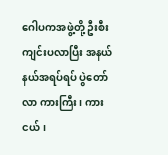ဂေါပကအဖွဲ့တို့ ဦးစီးကျင်းပလာပြီး အနယ်နယ်အရပ်ရပ် ပွဲတော်လာ ကားကြီး၊ ကားငယ်၊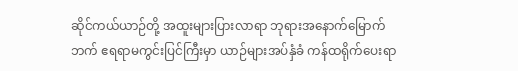ဆိုင်ကယ်ယာဉ်တို့ အထူးများပြားလာရာ ဘုရားအနောက်မြောက်ဘက် ဧရရာမကွင်းပြင်ကြီးမှာ ယာဉ်များအပ်နှံခံ ကန်ထရိုက်ပေးရာ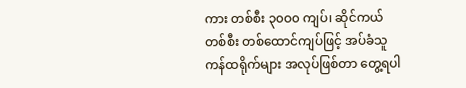ကား တစ်စီး ၃၀ဝ၀ ကျပ်၊ ဆိုင်ကယ် တစ်စီး တစ်ထောင်ကျပ်ဖြင့် အပ်ခံသူ ကန်ထရိုက်များ အလုပ်ဖြစ်တာ တွေ့ရပါ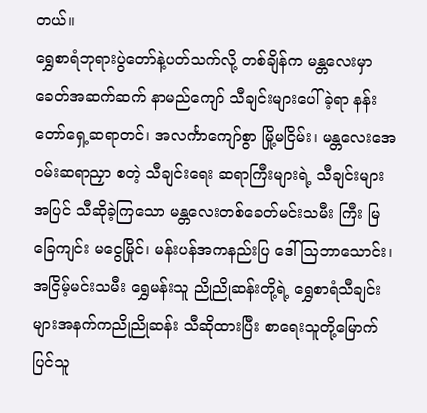တယ်။
ရွှေစာရံဘုရားပွဲတော်နဲ့ပတ်သက်လို့ တစ်ချိန်က မန္တလေးမှာ ခေတ်အဆက်ဆက် နာမည်ကျော် သီချင်းများပေါ်ခဲ့ရာ နန်းတော်ရှေ့ဆရာတင်၊ အလင်္ကာကျော်စွာ မြို့မငြိမ်း၊ မန္တလေးအေဝမ်းဆရာညှာ စတဲ့ သီချင်းရေး ဆရာကြီးများရဲ့ သီချင်းများအပြင် သီဆိုခဲ့ကြသော မန္တလေးတစ်ခေတ်မင်းသမီး ကြီး မြခြေကျင်း မငွေမြိုင်၊ မန်းပန်အကနည်းပြ ဒေါ်သြဘာသောင်း၊ အငြိမ့်မင်းသမီး ရွှေမန်းသူ ညိုညိုဆန်းတို့ရဲ့ ရွှေစာရံသီချင်းများအနက်ကညိုညိုဆန်း သီဆိုထားပြီး စာရေးသူတို့မြောက်ပြင်သူ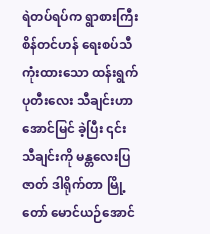ရဲတပ်ရပ်က ရွာစားကြီး စိန်တင်ဟန် ရေးစပ်သီကုံးထားသော ထန်းရွက်ပုတီးလေး သီချင်းဟာ အောင်မြင် ခဲ့ပြီး ၎င်း သီချင်းကို မန္တလေးပြဇာတ် ဒါရိုက်တာ မြို့တော် မောင်ယဉ်အောင်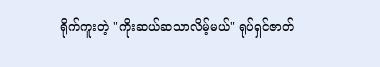ရိုက်ကူးတဲ့ "ကိုးဆယ်ဆသာလိမ့်မယ်" ရုပ်ရှင်ဇာတ်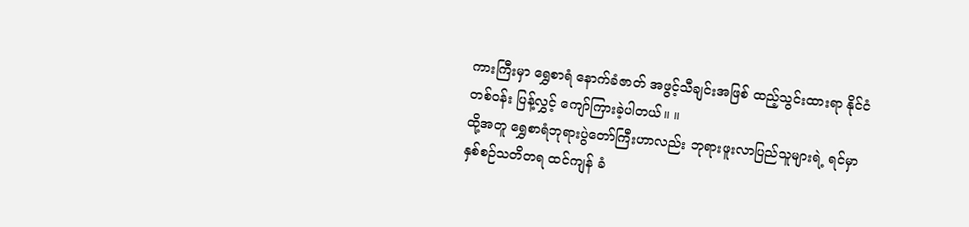ကားကြီးမှာ ရွှေစာရံ နောက်ခံဇာတ် အဖွင့်သီချင်းအဖြစ် ထည့်သွင်းထားရာ နိုင်ငံတစ်ဝန်း ပြန့်လွှင့် ကျော်ကြားခဲ့ပါတယ်။ ။
ထို့အတူ ရွှေစာရံဘုရားပွဲတော်ကြီးဟာလည်း ဘုရားဖူးလာပြည်သူများရဲ့ ရင်မှာ နှစ်စဉ်သတိတရ ထင်ကျန် ခံ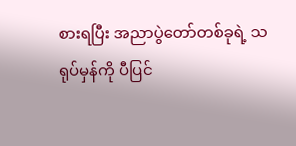စားရပြီး အညာပွဲတော်တစ်ခုရဲ့ သရုပ်မှန်ကို ပီပြင်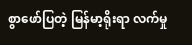စွာဖော်ပြတဲ့ မြန်မာ့ရိုးရာ လက်မှု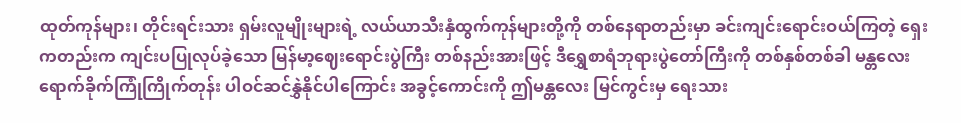ထုတ်ကုန်များ၊ တိုင်းရင်းသား ရှမ်းလူမျိုးများရဲ့ လယ်ယာသီးနှံထွက်ကုန်များတို့ကို တစ်နေရာတည်းမှာ ခင်းကျင်းရောင်းဝယ်ကြတဲ့ ရှေးကတည်းက ကျင်းပပြုလုပ်ခဲ့သော မြန်မာ့ဈေးရောင်းပွဲကြီး တစ်နည်းအားဖြင့် ဒီရွှေစာရံဘုရားပွဲတော်ကြီးကို တစ်နှစ်တစ်ခါ မန္တလေးရောက်ခိုက်ကြုံကြိုက်တုန်း ပါဝင်ဆင်နွှဲနိုင်ပါကြောင်း အခွင့်ကောင်းကို ဤမန္တလေး မြင်ကွင်းမှ ရေးသား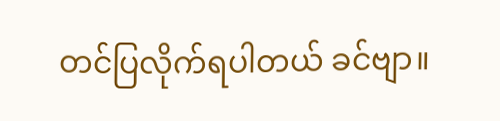တင်ပြလိုက်ရပါတယ် ခင်ဗျာ။